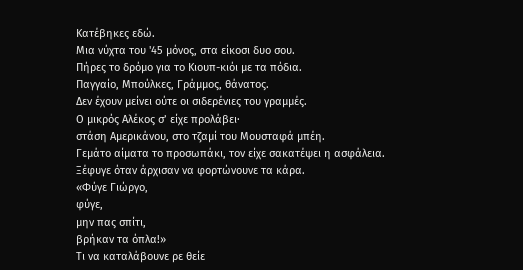Κατέβηκες εδώ.
Μια νύχτα του '45 μόνος, στα είκοσι δυο σου.
Πήρες το δρόμο για το Κιουπ-κιόι με τα πόδια.
Παγγαίο, Μπούλκες, Γράμμος, θάνατος.
Δεν έχουν μείνει ούτε οι σιδερένιες του γραμμές.
Ο μικρός Αλέκος σ’ είχε προλάβει·
στάση Αμερικάνου, στο τζαμί του Μουσταφά μπέη.
Γεμάτο αίματα το προσωπάκι, τον είχε σακατέψει η ασφάλεια.
Ξέφυγε όταν άρχισαν να φορτώνουνε τα κάρα.
«Φύγε Γιώργο,
φύγε,
μην πας σπίτι,
βρήκαν τα όπλα!»
Τι να καταλάβουνε ρε θείε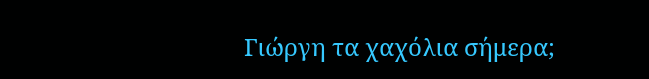Γιώργη τα χαχόλια σήμερα;